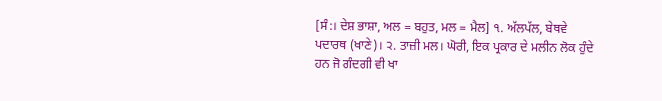[ਸੰ:। ਦੇਸ਼ ਭਾਸ਼ਾ, ਅਲ = ਬਹੁਤ, ਮਲ = ਮੈਲ] ੧. ਅੱਲਪੱਲ, ਬੇਥਵੇ ਪਦਾਰਥ (ਖਾਣੇ)। ੨. ਤਾਜ਼ੀ ਮਲ। ਘੋਰੀ, ਇਕ ਪ੍ਰਕਾਰ ਦੇ ਮਲੀਨ ਲੋਕ ਹੁੰਦੇ ਹਨ ਜੋ ਗੰਦਗੀ ਵੀ ਖਾ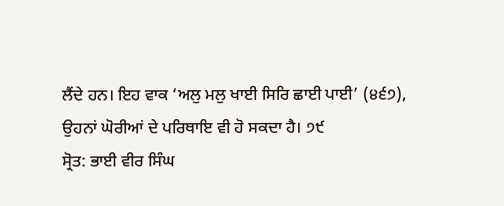ਲੈਂਦੇ ਹਨ। ਇਹ ਵਾਕ ‘ਅਲੁ ਮਲੁ ਖਾਈ ਸਿਰਿ ਛਾਈ ਪਾਈ’ (੪੬੭), ਉਹਨਾਂ ਘੋਰੀਆਂ ਦੇ ਪਰਿਥਾਇ ਵੀ ਹੋ ਸਕਦਾ ਹੈ। ੭੯
ਸ੍ਰੋਤ: ਭਾਈ ਵੀਰ ਸਿੰਘ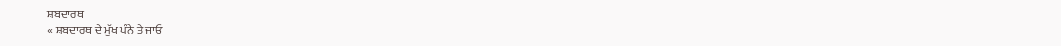ਸ਼ਬਦਾਰਥ
« ਸ਼ਬਦਾਰਥ ਦੇ ਮੁੱਖ ਪੰਨੇ ਤੇ ਜਾਓ